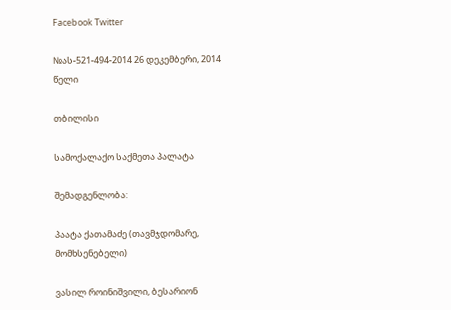Facebook Twitter

№ას-521-494-2014 26 დეკემბერი, 2014 წელი

თბილისი

სამოქალაქო საქმეთა პალატა

შემადგენლობა:

პაატა ქათამაძე (თავმჯდომარე, მომხსენებელი)

ვასილ როინიშვილი, ბესარიონ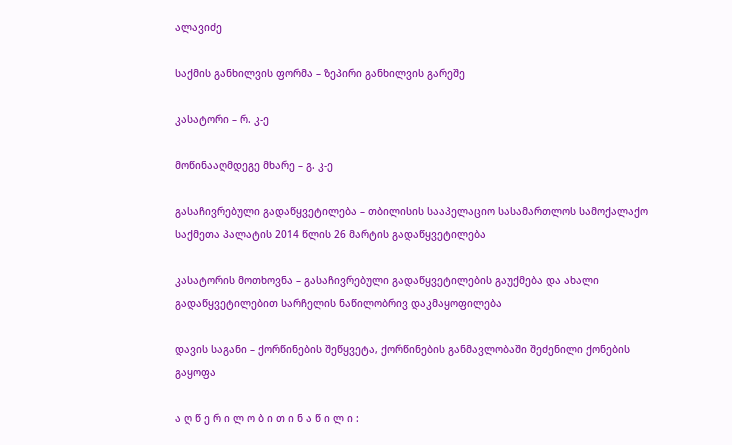ალავიძე

საქმის განხილვის ფორმა – ზეპირი განხილვის გარეშე

კასატორი – რ. კ-ე

მოწინააღმდეგე მხარე – გ. კ-ე

გასაჩივრებული გადაწყვეტილება – თბილისის სააპელაციო სასამართლოს სამოქალაქო საქმეთა პალატის 2014 წლის 26 მარტის გადაწყვეტილება

კასატორის მოთხოვნა – გასაჩივრებული გადაწყვეტილების გაუქმება და ახალი გადაწყვეტილებით სარჩელის ნაწილობრივ დაკმაყოფილება

დავის საგანი – ქორწინების შეწყვეტა, ქორწინების განმავლობაში შეძენილი ქონების გაყოფა

ა ღ წ ე რ ი ლ ო ბ ი თ ი ნ ა წ ი ლ ი :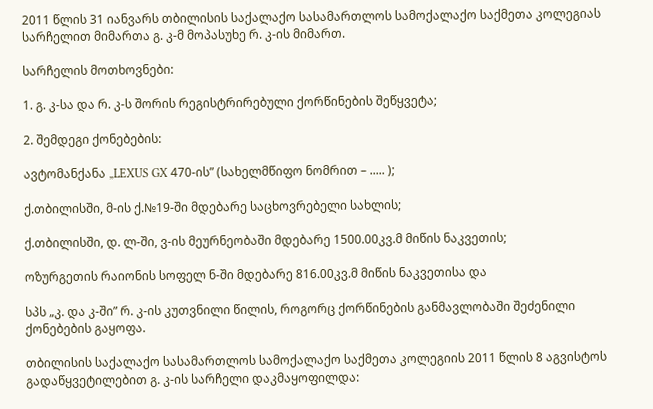2011 წლის 31 იანვარს თბილისის საქალაქო სასამართლოს სამოქალაქო საქმეთა კოლეგიას სარჩელით მიმართა გ. კ-მ მოპასუხე რ. კ-ის მიმართ.

სარჩელის მოთხოვნები:

1. გ. კ-სა და რ. კ-ს შორის რეგისტრირებული ქორწინების შეწყვეტა;

2. შემდეგი ქონებების:

ავტომანქანა „LEXUS GX 470-ის” (სახელმწიფო ნომრით – ..... );

ქ.თბილისში, მ-ის ქ.№19-ში მდებარე საცხოვრებელი სახლის;

ქ.თბილისში, დ. ლ-ში, ვ-ის მეურნეობაში მდებარე 1500.00კვ.მ მიწის ნაკვეთის;

ოზურგეთის რაიონის სოფელ ნ-ში მდებარე 816.00კვ.მ მიწის ნაკვეთისა და

სპს „კ. და კ-ში” რ. კ-ის კუთვნილი წილის, როგორც ქორწინების განმავლობაში შეძენილი ქონებების გაყოფა.

თბილისის საქალაქო სასამართლოს სამოქალაქო საქმეთა კოლეგიის 2011 წლის 8 აგვისტოს გადაწყვეტილებით გ. კ-ის სარჩელი დაკმაყოფილდა: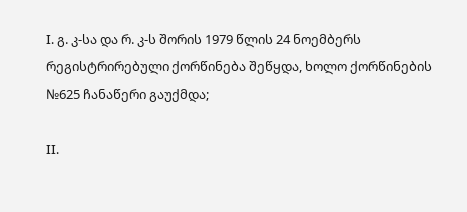I. გ. კ-სა და რ. კ-ს შორის 1979 წლის 24 ნოემბერს რეგისტრირებული ქორწინება შეწყდა, ხოლო ქორწინების №625 ჩანაწერი გაუქმდა;

II.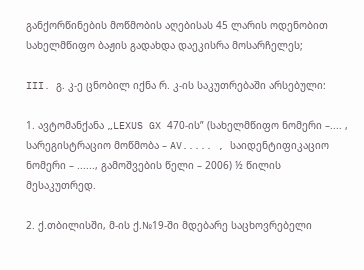განქორწინების მოწმობის აღებისას 45 ლარის ოდენობით სახელმწიფო ბაჟის გადახდა დაეკისრა მოსარჩელეს;

III. გ. კ-ე ცნობილ იქნა რ. კ-ის საკუთრებაში არსებული:

1. ავტომანქანა „LEXUS GX 470-ის” (სახელმწიფო ნომერი –.... , სარეგისტრაციო მოწმობა – AV..... , საიდენტიფიკაციო ნომერი – ......, გამოშვების წელი – 2006) ½ წილის მესაკუთრედ.

2. ქ.თბილისში, მ-ის ქ.№19-ში მდებარე საცხოვრებელი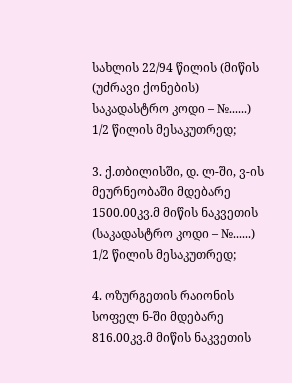სახლის 22/94 წილის (მიწის (უძრავი ქონების) საკადასტრო კოდი – №......) 1/2 წილის მესაკუთრედ;

3. ქ.თბილისში, დ. ლ-ში, ვ-ის მეურნეობაში მდებარე 1500.00კვ.მ მიწის ნაკვეთის (საკადასტრო კოდი – №......) 1/2 წილის მესაკუთრედ;

4. ოზურგეთის რაიონის სოფელ ნ-ში მდებარე 816.00კვ.მ მიწის ნაკვეთის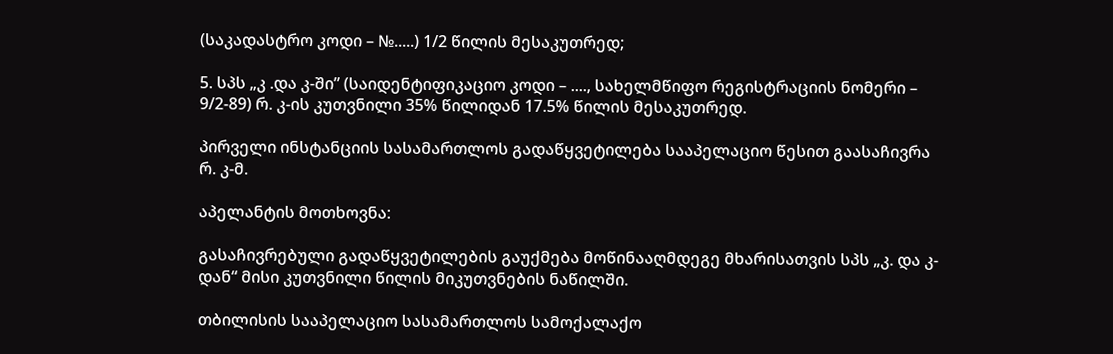(საკადასტრო კოდი – №.....) 1/2 წილის მესაკუთრედ;

5. სპს „კ .და კ-ში” (საიდენტიფიკაციო კოდი – ...., სახელმწიფო რეგისტრაციის ნომერი – 9/2-89) რ. კ-ის კუთვნილი 35% წილიდან 17.5% წილის მესაკუთრედ.

პირველი ინსტანციის სასამართლოს გადაწყვეტილება სააპელაციო წესით გაასაჩივრა რ. კ-მ.

აპელანტის მოთხოვნა:

გასაჩივრებული გადაწყვეტილების გაუქმება მოწინააღმდეგე მხარისათვის სპს „კ. და კ-დან“ მისი კუთვნილი წილის მიკუთვნების ნაწილში.

თბილისის სააპელაციო სასამართლოს სამოქალაქო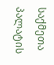საქმეთა პალატის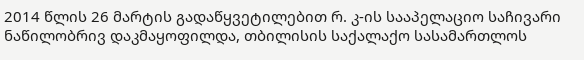2014 წლის 26 მარტის გადაწყვეტილებით რ. კ-ის სააპელაციო საჩივარი ნაწილობრივ დაკმაყოფილდა, თბილისის საქალაქო სასამართლოს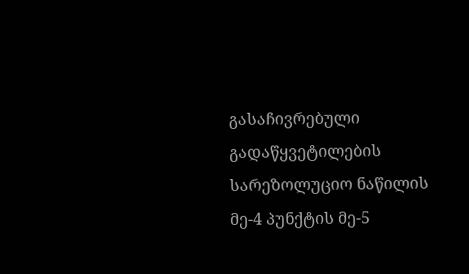გასაჩივრებული გადაწყვეტილების სარეზოლუციო ნაწილის მე-4 პუნქტის მე-5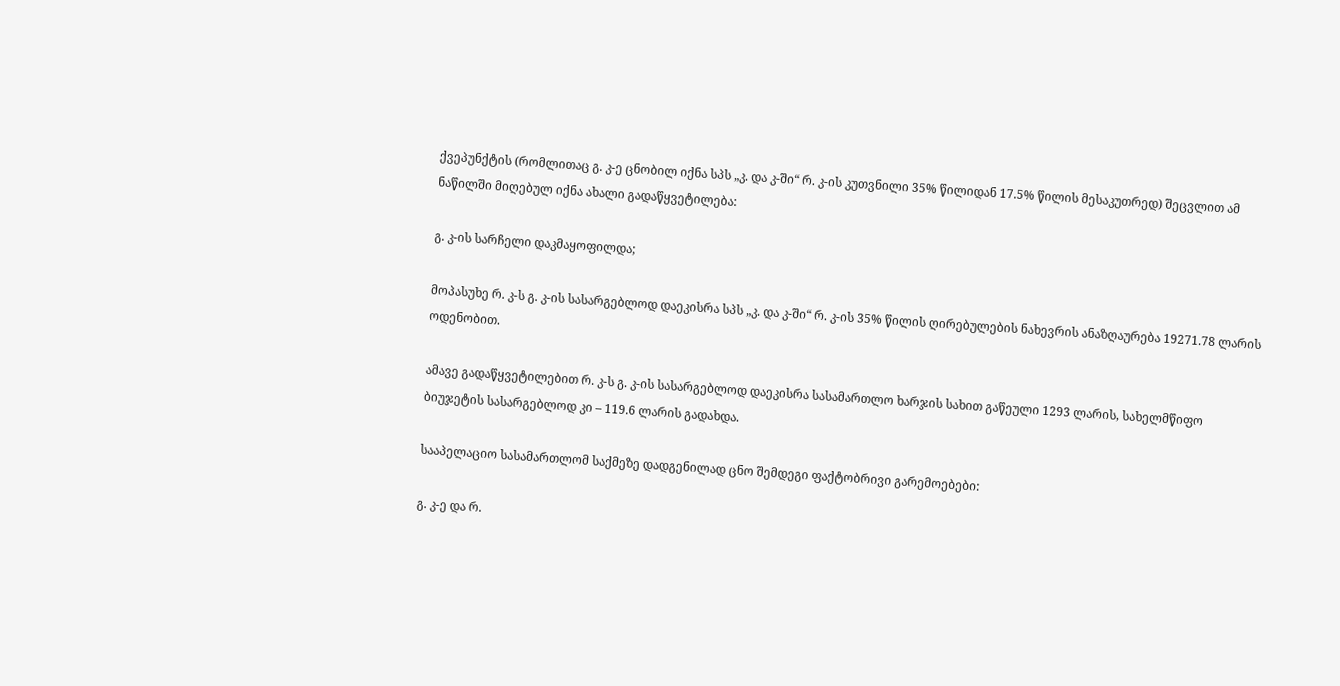ქვეპუნქტის (რომლითაც გ. კ-ე ცნობილ იქნა სპს „კ. და კ-ში“ რ. კ-ის კუთვნილი 35% წილიდან 17.5% წილის მესაკუთრედ) შეცვლით ამ ნაწილში მიღებულ იქნა ახალი გადაწყვეტილება:

გ. კ-ის სარჩელი დაკმაყოფილდა;

მოპასუხე რ. კ-ს გ. კ-ის სასარგებლოდ დაეკისრა სპს „კ. და კ-ში“ რ. კ-ის 35% წილის ღირებულების ნახევრის ანაზღაურება 19271.78 ლარის ოდენობით.

ამავე გადაწყვეტილებით რ. კ-ს გ. კ-ის სასარგებლოდ დაეკისრა სასამართლო ხარჯის სახით გაწეული 1293 ლარის, სახელმწიფო ბიუჯეტის სასარგებლოდ კი – 119.6 ლარის გადახდა.

სააპელაციო სასამართლომ საქმეზე დადგენილად ცნო შემდეგი ფაქტობრივი გარემოებები:

გ. კ-ე და რ.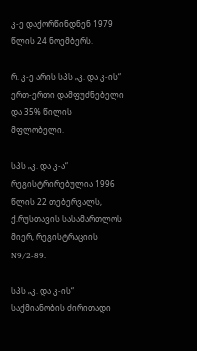კ-ე დაქორწინდნენ 1979 წლის 24 ნოემბერს.

რ. კ-ე არის სპს „კ. და კ-ის“ ერთ-ერთი დამფუძნებელი და 35% წილის მფლობელი.

სპს „კ. და კ-ა“ რეგისტრირებულია 1996 წლის 22 თებერვალს, ქ.რუსთავის სასამართლოს მიერ, რეგისტრაციის N9/2-89.

სპს „კ. და კ-ის“ საქმიანობის ძირითადი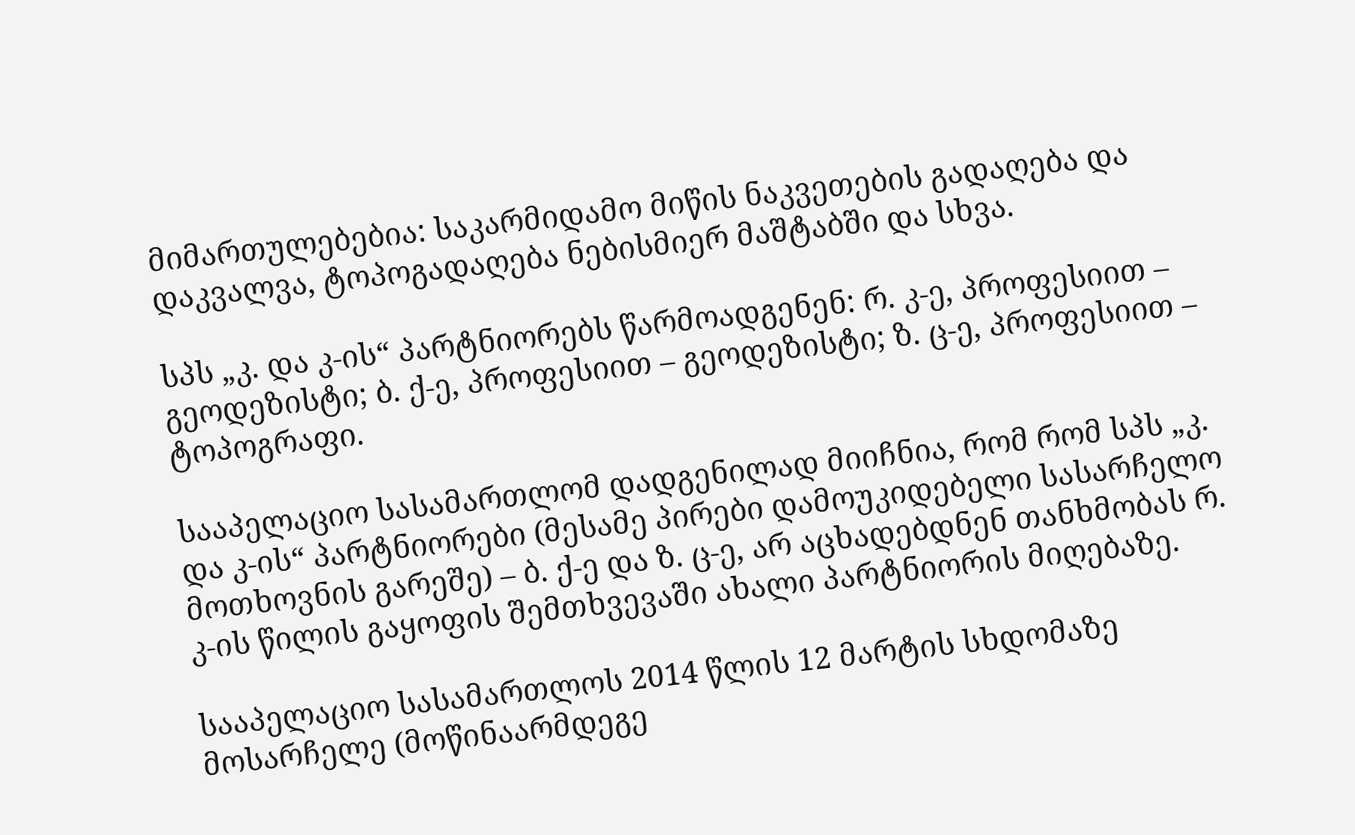მიმართულებებია: საკარმიდამო მიწის ნაკვეთების გადაღება და დაკვალვა, ტოპოგადაღება ნებისმიერ მაშტაბში და სხვა.

სპს „კ. და კ-ის“ პარტნიორებს წარმოადგენენ: რ. კ-ე, პროფესიით – გეოდეზისტი; ბ. ქ-ე, პროფესიით – გეოდეზისტი; ზ. ც-ე, პროფესიით – ტოპოგრაფი.

სააპელაციო სასამართლომ დადგენილად მიიჩნია, რომ რომ სპს „კ. და კ-ის“ პარტნიორები (მესამე პირები დამოუკიდებელი სასარჩელო მოთხოვნის გარეშე) – ბ. ქ-ე და ზ. ც-ე, არ აცხადებდნენ თანხმობას რ. კ-ის წილის გაყოფის შემთხვევაში ახალი პარტნიორის მიღებაზე.

სააპელაციო სასამართლოს 2014 წლის 12 მარტის სხდომაზე მოსარჩელე (მოწინაარმდეგე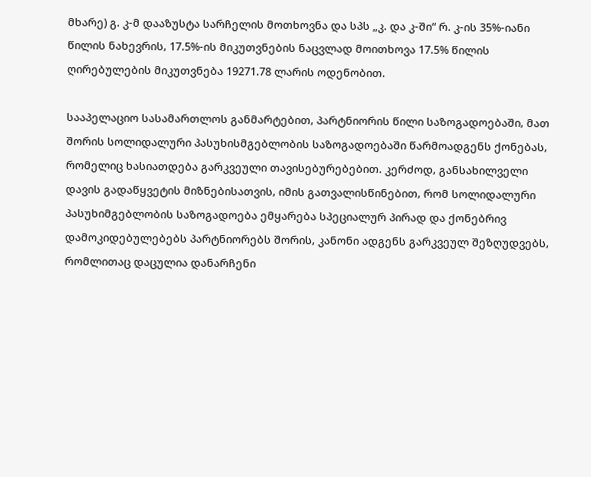მხარე) გ. კ-მ დააზუსტა სარჩელის მოთხოვნა და სპს „კ. და კ-ში“ რ. კ-ის 35%-იანი წილის ნახევრის, 17.5%-ის მიკუთვნების ნაცვლად მოითხოვა 17.5% წილის ღირებულების მიკუთვნება 19271.78 ლარის ოდენობით.

სააპელაციო სასამართლოს განმარტებით, პარტნიორის წილი საზოგადოებაში, მათ შორის სოლიდალური პასუხისმგებლობის საზოგადოებაში წარმოადგენს ქონებას, რომელიც ხასიათდება გარკვეული თავისებურებებით. კერძოდ, განსახილველი დავის გადაწყვეტის მიზნებისათვის, იმის გათვალისწინებით, რომ სოლიდალური პასუხიმგებლობის საზოგადოება ემყარება სპეციალურ პირად და ქონებრივ დამოკიდებულებებს პარტნიორებს შორის, კანონი ადგენს გარკვეულ შეზღუდვებს, რომლითაც დაცულია დანარჩენი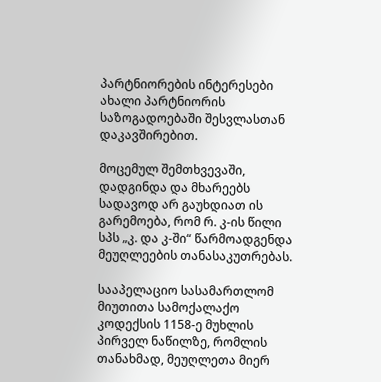პარტნიორების ინტერესები ახალი პარტნიორის საზოგადოებაში შესვლასთან დაკავშირებით.

მოცემულ შემთხვევაში, დადგინდა და მხარეებს სადავოდ არ გაუხდიათ ის გარემოება, რომ რ. კ-ის წილი სპს „კ. და კ-ში“ წარმოადგენდა მეუღლეების თანასაკუთრებას.

სააპელაციო სასამართლომ მიუთითა სამოქალაქო კოდექსის 1158-ე მუხლის პირველ ნაწილზე, რომლის თანახმად, მეუღლეთა მიერ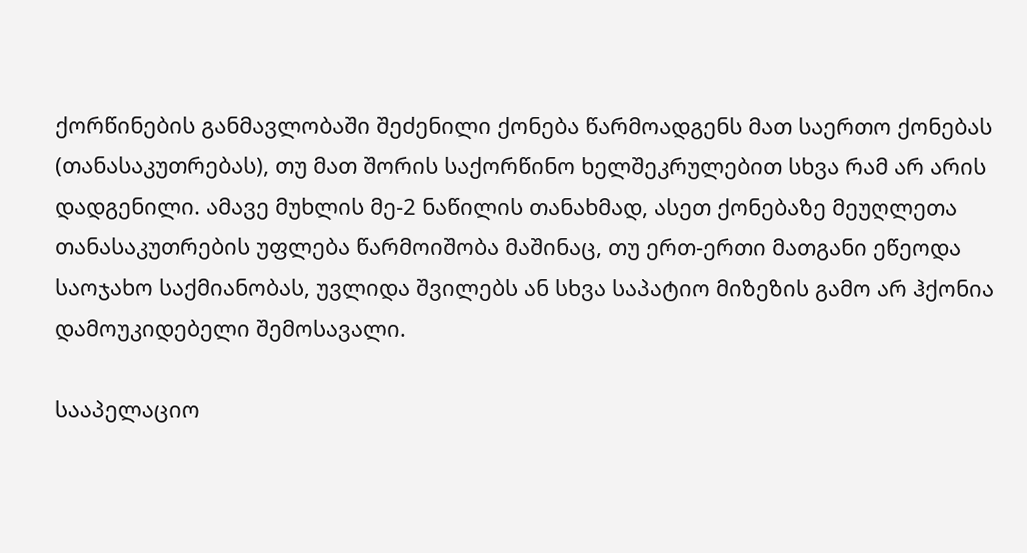ქორწინების განმავლობაში შეძენილი ქონება წარმოადგენს მათ საერთო ქონებას (თანასაკუთრებას), თუ მათ შორის საქორწინო ხელშეკრულებით სხვა რამ არ არის დადგენილი. ამავე მუხლის მე-2 ნაწილის თანახმად, ასეთ ქონებაზე მეუღლეთა თანასაკუთრების უფლება წარმოიშობა მაშინაც, თუ ერთ-ერთი მათგანი ეწეოდა საოჯახო საქმიანობას, უვლიდა შვილებს ან სხვა საპატიო მიზეზის გამო არ ჰქონია დამოუკიდებელი შემოსავალი.

სააპელაციო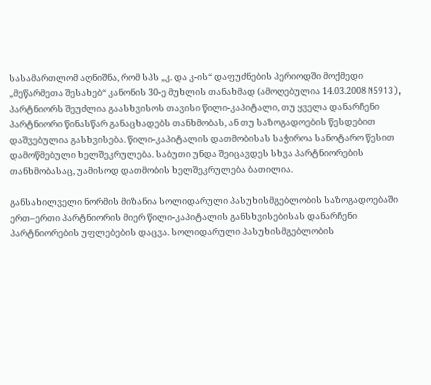სასამართლომ აღნიშნა, რომ სპს „კ. და კ-ის“ დაფუძნების პერიოდში მოქმედი „მეწარმეთა შესახებ“ კანონის 30-ე მუხლის თანახმად (ამოღებულია 14.03.2008 N5913), პარტნიორს შეუძლია გაასხვისოს თავისი წილი-კაპიტალი, თუ ყველა დანარჩენი პარტნიორი წინასწარ განაცხადებს თანხმობას, ან თუ საზოგადოების წესდებით დაშვებულია გასხვისება. წილი-კაპიტალის დათმობისას საჭიროა სანოტარო წესით დამოწმებული ხელშეკრულება. საბუთი უნდა შეიცავდეს სხვა პარტნიორების თანხმობასაც, უამისოდ დათმობის ხელშეკრულება ბათილია.

განსახილველი ნორმის მიზანია სოლიდარული პასუხისმგებლობის საზოგადოებაში ერთ–ერთი პარტნიორის მიერ წილი-კაპიტალის განსხვისებისას დანარჩენი პარტნიორების უფლებების დაცვა. სოლიდარული პასუხისმგებლობის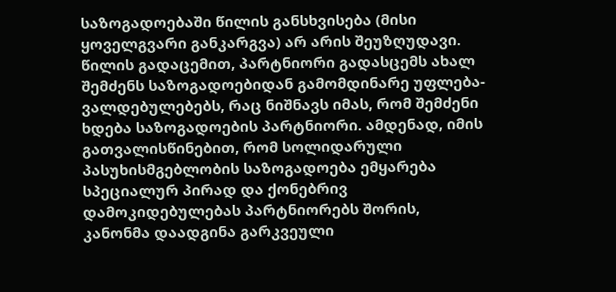საზოგადოებაში წილის განსხვისება (მისი ყოველგვარი განკარგვა) არ არის შეუზღუდავი. წილის გადაცემით, პარტნიორი გადასცემს ახალ შემძენს საზოგადოებიდან გამომდინარე უფლება-ვალდებულებებს, რაც ნიშნავს იმას, რომ შემძენი ხდება საზოგადოების პარტნიორი. ამდენად, იმის გათვალისწინებით, რომ სოლიდარული პასუხისმგებლობის საზოგადოება ემყარება სპეციალურ პირად და ქონებრივ დამოკიდებულებას პარტნიორებს შორის, კანონმა დაადგინა გარკვეული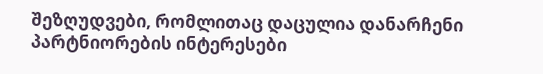შეზღუდვები, რომლითაც დაცულია დანარჩენი პარტნიორების ინტერესები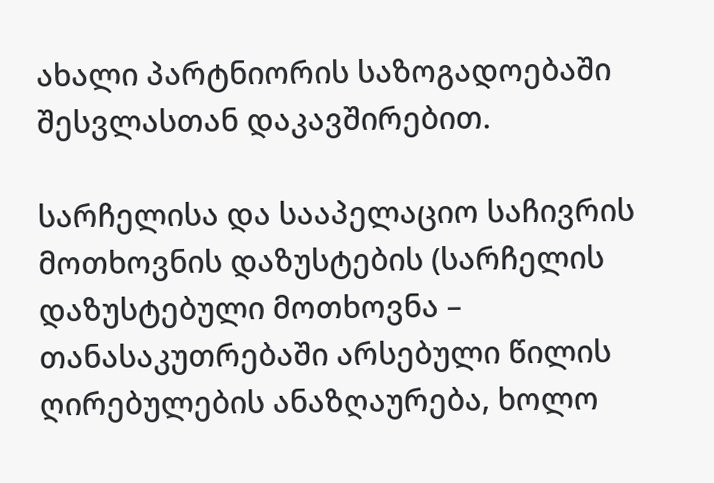ახალი პარტნიორის საზოგადოებაში შესვლასთან დაკავშირებით.

სარჩელისა და სააპელაციო საჩივრის მოთხოვნის დაზუსტების (სარჩელის დაზუსტებული მოთხოვნა – თანასაკუთრებაში არსებული წილის ღირებულების ანაზღაურება, ხოლო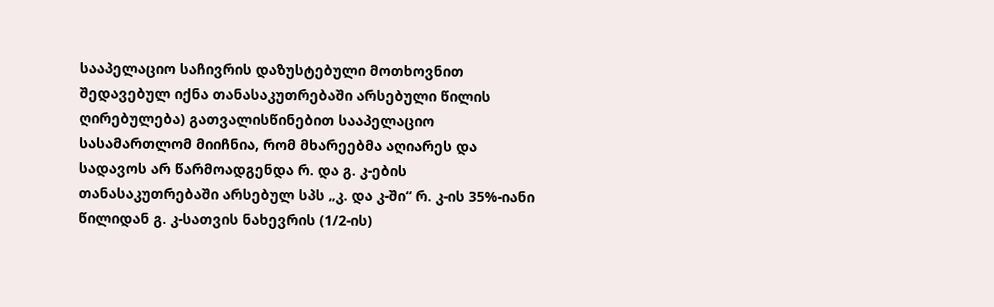სააპელაციო საჩივრის დაზუსტებული მოთხოვნით შედავებულ იქნა თანასაკუთრებაში არსებული წილის ღირებულება) გათვალისწინებით სააპელაციო სასამართლომ მიიჩნია, რომ მხარეებმა აღიარეს და სადავოს არ წარმოადგენდა რ. და გ. კ-ების თანასაკუთრებაში არსებულ სპს „კ. და კ-ში“ რ. კ-ის 35%-იანი წილიდან გ. კ-სათვის ნახევრის (1/2-ის)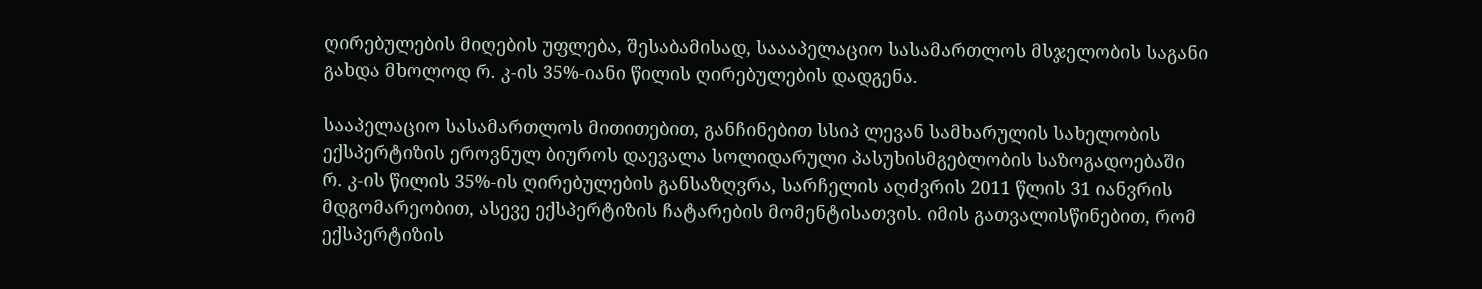ღირებულების მიღების უფლება, შესაბამისად, საააპელაციო სასამართლოს მსჯელობის საგანი გახდა მხოლოდ რ. კ-ის 35%-იანი წილის ღირებულების დადგენა.

სააპელაციო სასამართლოს მითითებით, განჩინებით სსიპ ლევან სამხარულის სახელობის ექსპერტიზის ეროვნულ ბიუროს დაევალა სოლიდარული პასუხისმგებლობის საზოგადოებაში რ. კ-ის წილის 35%-ის ღირებულების განსაზღვრა, სარჩელის აღძვრის 2011 წლის 31 იანვრის მდგომარეობით, ასევე ექსპერტიზის ჩატარების მომენტისათვის. იმის გათვალისწინებით, რომ ექსპერტიზის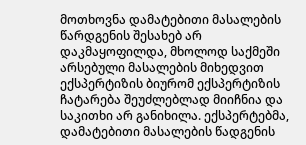მოთხოვნა დამატებითი მასალების წარდგენის შესახებ არ დაკმაყოფილდა, მხოლოდ საქმეში არსებული მასალების მიხედვით ექსპერტიზის ბიურომ ექსპერტიზის ჩატარება შეუძლებლად მიიჩნია და საკითხი არ განიხილა. ექსპერტებმა, დამატებითი მასალების წადგენის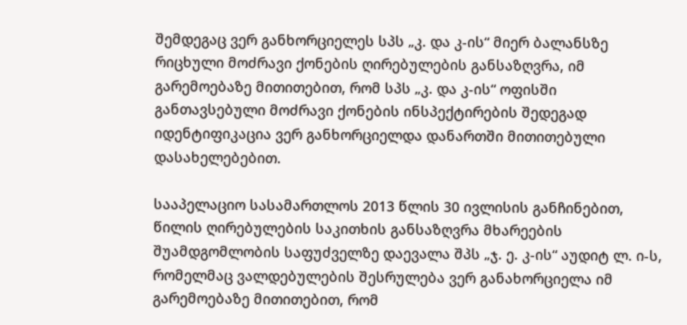შემდეგაც ვერ განხორციელეს სპს „კ. და კ-ის“ მიერ ბალანსზე რიცხული მოძრავი ქონების ღირებულების განსაზღვრა, იმ გარემოებაზე მითითებით, რომ სპს „კ. და კ-ის“ ოფისში განთავსებული მოძრავი ქონების ინსპექტირების შედეგად იდენტიფიკაცია ვერ განხორციელდა დანართში მითითებული დასახელებებით.

სააპელაციო სასამართლოს 2013 წლის 30 ივლისის განჩინებით, წილის ღირებულების საკითხის განსაზღვრა მხარეების შუამდგომლობის საფუძველზე დაევალა შპს „ჯ. ე. კ-ის“ აუდიტ ლ. ი-ს, რომელმაც ვალდებულების შესრულება ვერ განახორციელა იმ გარემოებაზე მითითებით, რომ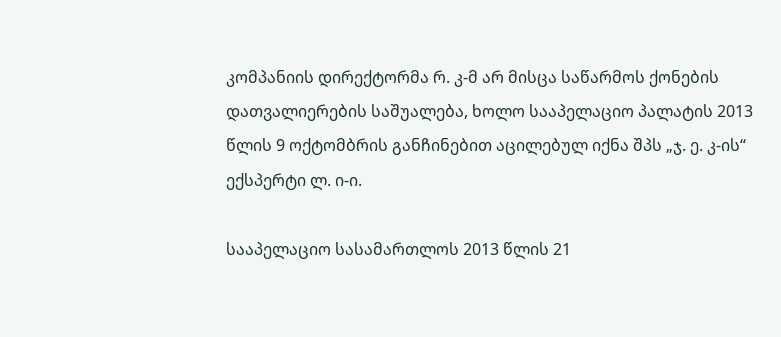კომპანიის დირექტორმა რ. კ-მ არ მისცა საწარმოს ქონების დათვალიერების საშუალება, ხოლო სააპელაციო პალატის 2013 წლის 9 ოქტომბრის განჩინებით აცილებულ იქნა შპს „ჯ. ე. კ-ის“ ექსპერტი ლ. ი-ი.

სააპელაციო სასამართლოს 2013 წლის 21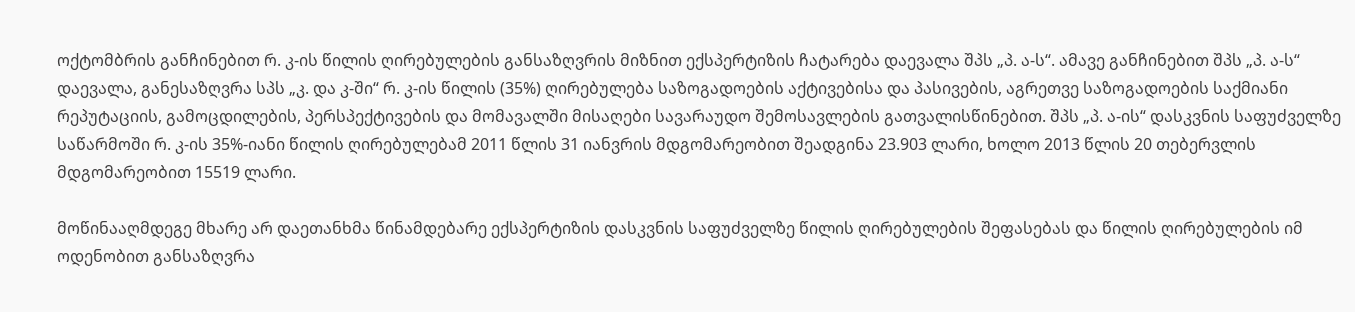ოქტომბრის განჩინებით რ. კ-ის წილის ღირებულების განსაზღვრის მიზნით ექსპერტიზის ჩატარება დაევალა შპს „პ. ა-ს“. ამავე განჩინებით შპს „პ. ა-ს“ დაევალა, განესაზღვრა სპს „კ. და კ-ში“ რ. კ-ის წილის (35%) ღირებულება საზოგადოების აქტივებისა და პასივების, აგრეთვე საზოგადოების საქმიანი რეპუტაციის, გამოცდილების, პერსპექტივების და მომავალში მისაღები სავარაუდო შემოსავლების გათვალისწინებით. შპს „პ. ა-ის“ დასკვნის საფუძველზე საწარმოში რ. კ-ის 35%-იანი წილის ღირებულებამ 2011 წლის 31 იანვრის მდგომარეობით შეადგინა 23.903 ლარი, ხოლო 2013 წლის 20 თებერვლის მდგომარეობით 15519 ლარი.

მოწინააღმდეგე მხარე არ დაეთანხმა წინამდებარე ექსპერტიზის დასკვნის საფუძველზე წილის ღირებულების შეფასებას და წილის ღირებულების იმ ოდენობით განსაზღვრა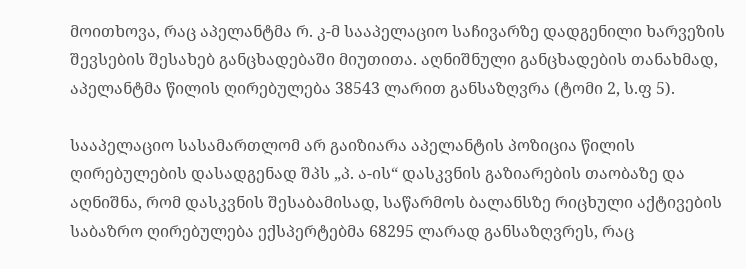მოითხოვა, რაც აპელანტმა რ. კ-მ სააპელაციო საჩივარზე დადგენილი ხარვეზის შევსების შესახებ განცხადებაში მიუთითა. აღნიშნული განცხადების თანახმად, აპელანტმა წილის ღირებულება 38543 ლარით განსაზღვრა (ტომი 2, ს.ფ 5).

სააპელაციო სასამართლომ არ გაიზიარა აპელანტის პოზიცია წილის ღირებულების დასადგენად შპს „პ. ა-ის“ დასკვნის გაზიარების თაობაზე და აღნიშნა, რომ დასკვნის შესაბამისად, საწარმოს ბალანსზე რიცხული აქტივების საბაზრო ღირებულება ექსპერტებმა 68295 ლარად განსაზღვრეს, რაც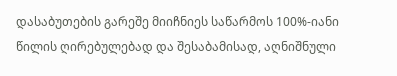დასაბუთების გარეშე მიიჩნიეს საწარმოს 100%-იანი წილის ღირებულებად და შესაბამისად, აღნიშნული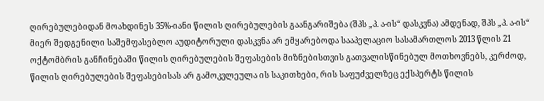ღირებულებიდან მოახდინეს 35%-იანი წილის ღირებულების გაანგარიშება (შპს „პ. ა-ის“ დასკვნა) ამდენად, შპს „პ. ა-ის“ მიერ შედგენილი საშემფასებლო აუდიტორული დასკვნა არ ემყარებოდა სააპელაციო სასამართლოს 2013 წლის 21 ოქტომბრის განჩინებაში წილის ღირებულების შეფასების მიზნებისთვის გათვალისწინებულ მოთხოვნებს, კერძოდ, წილის ღირებულების შეფასებისას არ გამოკვლეულა ის საკითხები, რის საფუძველზეც ექსპერტს წილის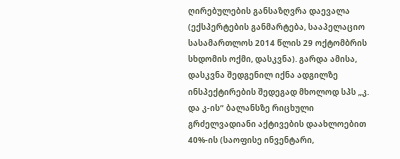ღირებულების განსაზღვრა დაევალა (ექსპერტების განმარტება, სააპელაციო სასამართლოს 2014 წლის 29 ოქტომბრის სხდომის ოქმი, დასკვნა). გარდა ამისა, დასკვნა შედგენილ იქნა ადგილზე ინსპექტირების შედეგად მხოლოდ სპს „კ. და კ-ის“ ბალანსზე რიცხული გრძელვადიანი აქტივების დაახლოებით 40%-ის (საოფისე ინვენტარი,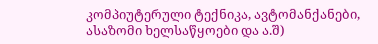კომპიუტერული ტექნიკა, ავტომანქანები, ასაზომი ხელსაწყოები და ა.შ)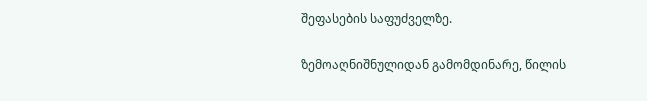შეფასების საფუძველზე.

ზემოაღნიშნულიდან გამომდინარე, წილის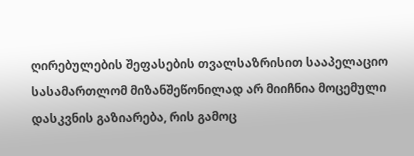ღირებულების შეფასების თვალსაზრისით სააპელაციო სასამართლომ მიზანშეწონილად არ მიიჩნია მოცემული დასკვნის გაზიარება, რის გამოც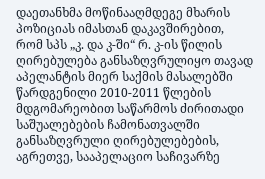დაეთანხმა მოწინააღმდეგე მხარის პოზიციას იმასთან დაკავშირებით, რომ სპს „კ. და კ-ში“ რ. კ-ის წილის ღირებულება განსაზღვრულიყო თავად აპელანტის მიერ საქმის მასალებში წარდგენილი 2010-2011 წლების მდგომარეობით საწარმოს ძირითადი საშუალებების ჩამონათვალში განსაზღვრული ღირებულებების, აგრეთვე, სააპელაციო საჩივარზე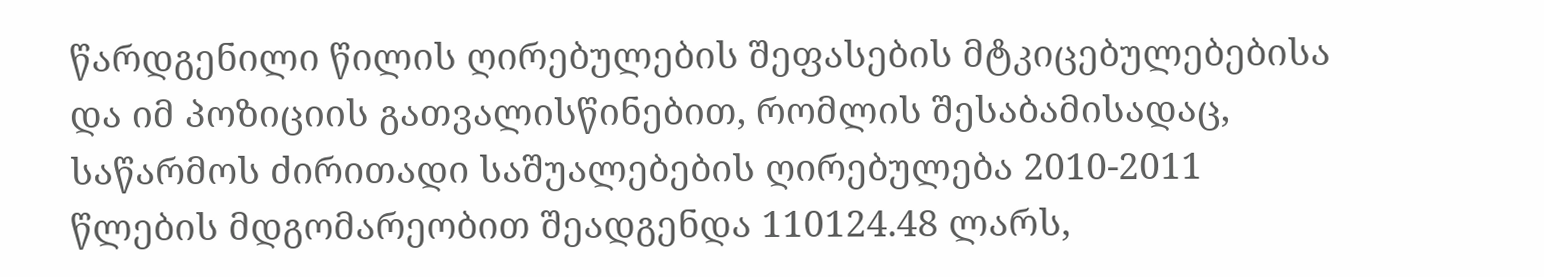წარდგენილი წილის ღირებულების შეფასების მტკიცებულებებისა და იმ პოზიციის გათვალისწინებით, რომლის შესაბამისადაც, საწარმოს ძირითადი საშუალებების ღირებულება 2010-2011 წლების მდგომარეობით შეადგენდა 110124.48 ლარს,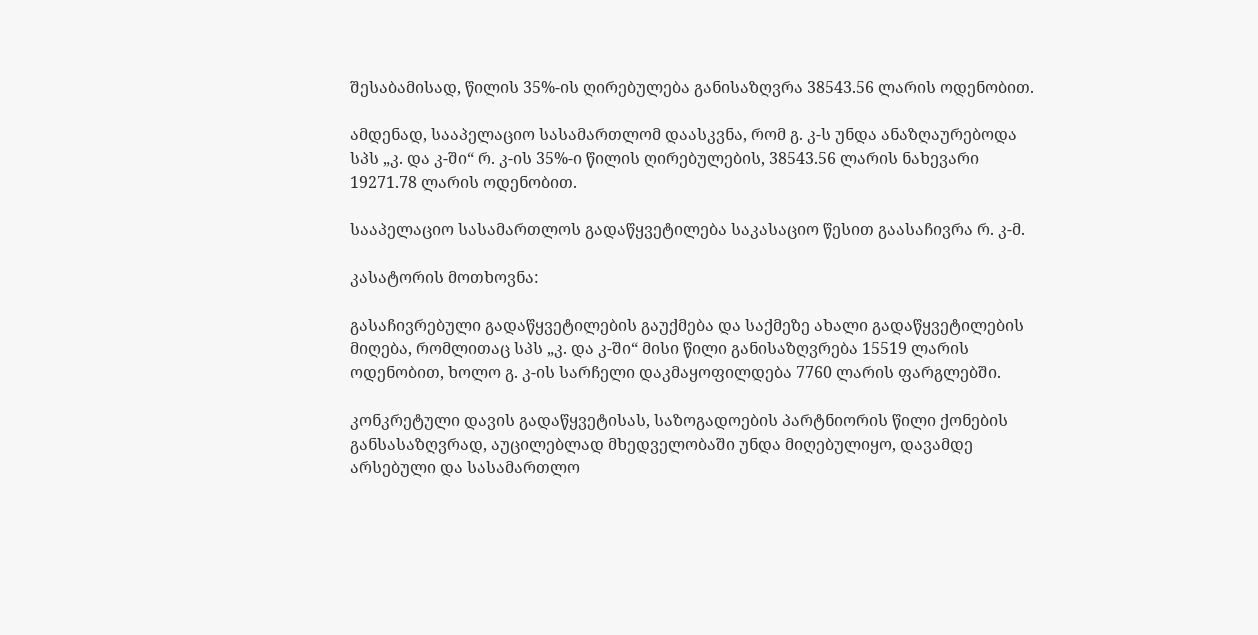შესაბამისად, წილის 35%-ის ღირებულება განისაზღვრა 38543.56 ლარის ოდენობით.

ამდენად, სააპელაციო სასამართლომ დაასკვნა, რომ გ. კ-ს უნდა ანაზღაურებოდა სპს „კ. და კ-ში“ რ. კ-ის 35%-ი წილის ღირებულების, 38543.56 ლარის ნახევარი 19271.78 ლარის ოდენობით.

სააპელაციო სასამართლოს გადაწყვეტილება საკასაციო წესით გაასაჩივრა რ. კ-მ.

კასატორის მოთხოვნა:

გასაჩივრებული გადაწყვეტილების გაუქმება და საქმეზე ახალი გადაწყვეტილების მიღება, რომლითაც სპს „კ. და კ-ში“ მისი წილი განისაზღვრება 15519 ლარის ოდენობით, ხოლო გ. კ-ის სარჩელი დაკმაყოფილდება 7760 ლარის ფარგლებში.

კონკრეტული დავის გადაწყვეტისას, საზოგადოების პარტნიორის წილი ქონების განსასაზღვრად, აუცილებლად მხედველობაში უნდა მიღებულიყო, დავამდე არსებული და სასამართლო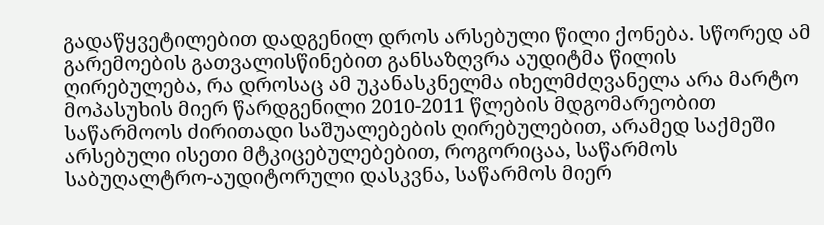გადაწყვეტილებით დადგენილ დროს არსებული წილი ქონება. სწორედ ამ გარემოების გათვალისწინებით განსაზღვრა აუდიტმა წილის ღირებულება, რა დროსაც ამ უკანასკნელმა იხელმძღვანელა არა მარტო მოპასუხის მიერ წარდგენილი 2010-2011 წლების მდგომარეობით საწარმოოს ძირითადი საშუალებების ღირებულებით, არამედ საქმეში არსებული ისეთი მტკიცებულებებით, როგორიცაა, საწარმოს საბუღალტრო-აუდიტორული დასკვნა, საწარმოს მიერ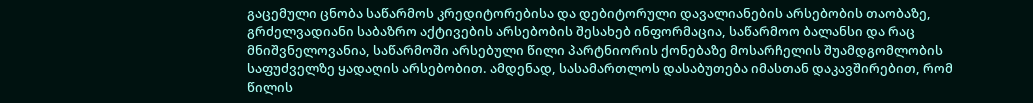გაცემული ცნობა საწარმოს კრედიტორებისა და დებიტორული დავალიანების არსებობის თაობაზე, გრძელვადიანი საბაზრო აქტივების არსებობის შესახებ ინფორმაცია, საწარმოო ბალანსი და რაც მნიშვნელოვანია, საწარმოში არსებული წილი პარტნიორის ქონებაზე მოსარჩელის შუამდგომლობის საფუძველზე ყადაღის არსებობით. ამდენად, სასამართლოს დასაბუთება იმასთან დაკავშირებით, რომ წილის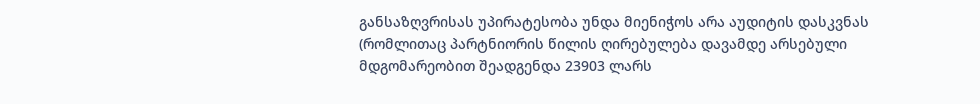განსაზღვრისას უპირატესობა უნდა მიენიჭოს არა აუდიტის დასკვნას (რომლითაც პარტნიორის წილის ღირებულება დავამდე არსებული მდგომარეობით შეადგენდა 23903 ლარს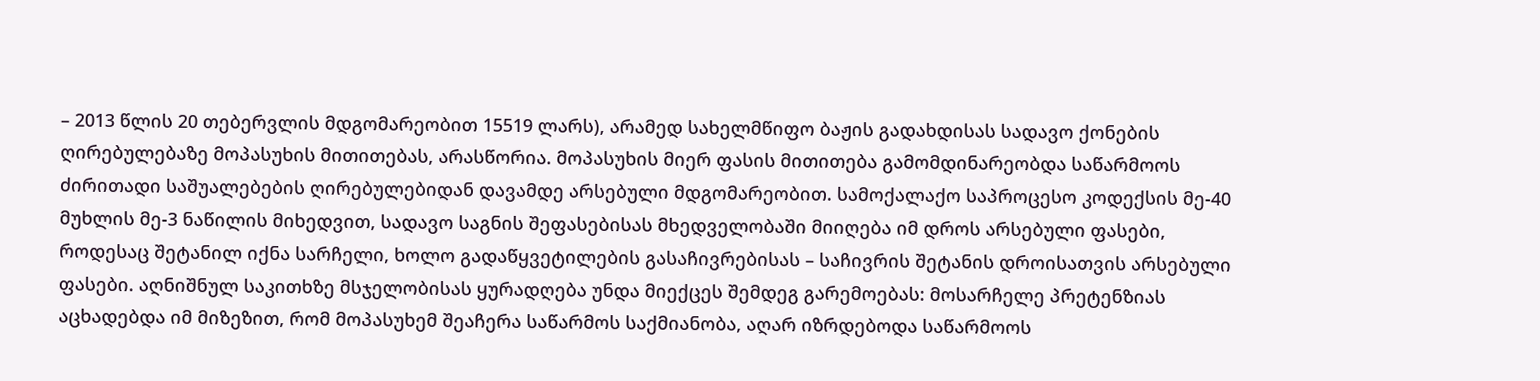– 2013 წლის 20 თებერვლის მდგომარეობით 15519 ლარს), არამედ სახელმწიფო ბაჟის გადახდისას სადავო ქონების ღირებულებაზე მოპასუხის მითითებას, არასწორია. მოპასუხის მიერ ფასის მითითება გამომდინარეობდა საწარმოოს ძირითადი საშუალებების ღირებულებიდან დავამდე არსებული მდგომარეობით. სამოქალაქო საპროცესო კოდექსის მე-40 მუხლის მე-3 ნაწილის მიხედვით, სადავო საგნის შეფასებისას მხედველობაში მიიღება იმ დროს არსებული ფასები, როდესაც შეტანილ იქნა სარჩელი, ხოლო გადაწყვეტილების გასაჩივრებისას – საჩივრის შეტანის დროისათვის არსებული ფასები. აღნიშნულ საკითხზე მსჯელობისას ყურადღება უნდა მიექცეს შემდეგ გარემოებას: მოსარჩელე პრეტენზიას აცხადებდა იმ მიზეზით, რომ მოპასუხემ შეაჩერა საწარმოს საქმიანობა, აღარ იზრდებოდა საწარმოოს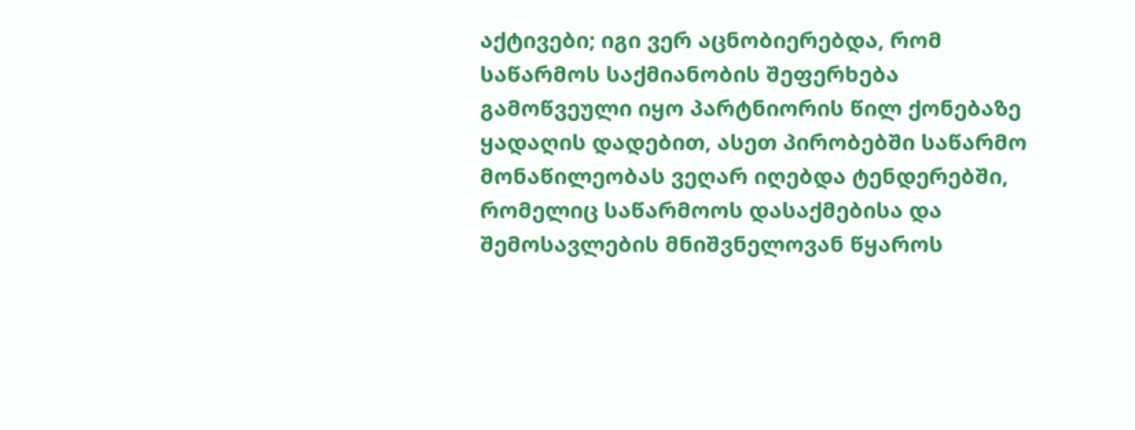აქტივები; იგი ვერ აცნობიერებდა, რომ საწარმოს საქმიანობის შეფერხება გამოწვეული იყო პარტნიორის წილ ქონებაზე ყადაღის დადებით, ასეთ პირობებში საწარმო მონაწილეობას ვეღარ იღებდა ტენდერებში, რომელიც საწარმოოს დასაქმებისა და შემოსავლების მნიშვნელოვან წყაროს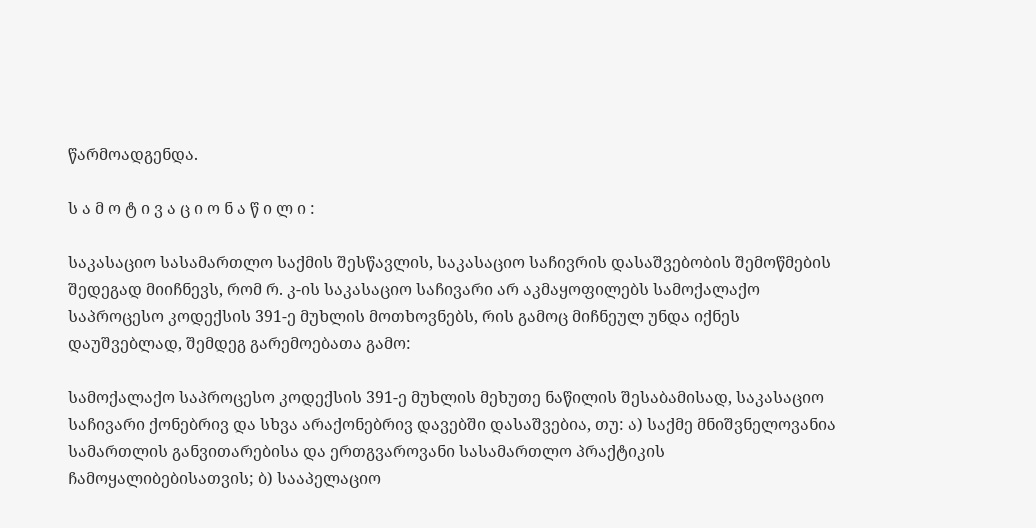წარმოადგენდა.

ს ა მ ო ტ ი ვ ა ც ი ო ნ ა წ ი ლ ი :

საკასაციო სასამართლო საქმის შესწავლის, საკასაციო საჩივრის დასაშვებობის შემოწმების შედეგად მიიჩნევს, რომ რ. კ-ის საკასაციო საჩივარი არ აკმაყოფილებს სამოქალაქო საპროცესო კოდექსის 391-ე მუხლის მოთხოვნებს, რის გამოც მიჩნეულ უნდა იქნეს დაუშვებლად, შემდეგ გარემოებათა გამო:

სამოქალაქო საპროცესო კოდექსის 391-ე მუხლის მეხუთე ნაწილის შესაბამისად, საკასაციო საჩივარი ქონებრივ და სხვა არაქონებრივ დავებში დასაშვებია, თუ: ა) საქმე მნიშვნელოვანია სამართლის განვითარებისა და ერთგვაროვანი სასამართლო პრაქტიკის ჩამოყალიბებისათვის; ბ) სააპელაციო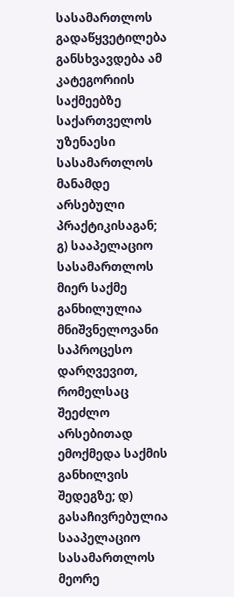სასამართლოს გადაწყვეტილება განსხვავდება ამ კატეგორიის საქმეებზე საქართველოს უზენაესი სასამართლოს მანამდე არსებული პრაქტიკისაგან; გ) სააპელაციო სასამართლოს მიერ საქმე განხილულია მნიშვნელოვანი საპროცესო დარღვევით, რომელსაც შეეძლო არსებითად ემოქმედა საქმის განხილვის შედეგზე; დ) გასაჩივრებულია სააპელაციო სასამართლოს მეორე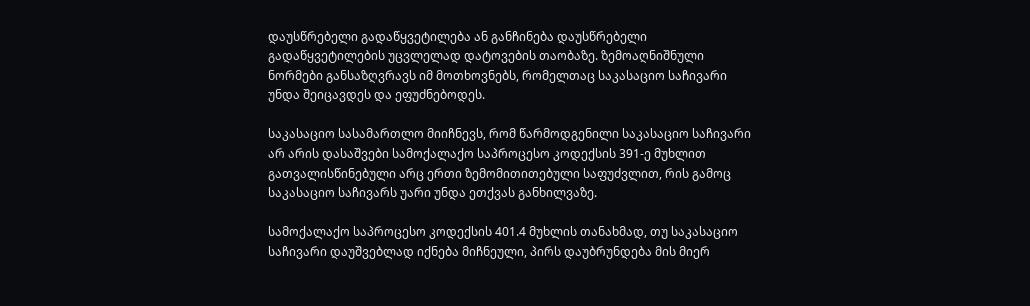დაუსწრებელი გადაწყვეტილება ან განჩინება დაუსწრებელი გადაწყვეტილების უცვლელად დატოვების თაობაზე. ზემოაღნიშნული ნორმები განსაზღვრავს იმ მოთხოვნებს, რომელთაც საკასაციო საჩივარი უნდა შეიცავდეს და ეფუძნებოდეს.

საკასაციო სასამართლო მიიჩნევს, რომ წარმოდგენილი საკასაციო საჩივარი არ არის დასაშვები სამოქალაქო საპროცესო კოდექსის 391-ე მუხლით გათვალისწინებული არც ერთი ზემომითითებული საფუძვლით, რის გამოც საკასაციო საჩივარს უარი უნდა ეთქვას განხილვაზე.

სამოქალაქო საპროცესო კოდექსის 401.4 მუხლის თანახმად, თუ საკასაციო საჩივარი დაუშვებლად იქნება მიჩნეული, პირს დაუბრუნდება მის მიერ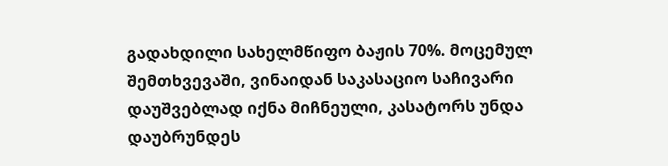გადახდილი სახელმწიფო ბაჟის 70%. მოცემულ შემთხვევაში, ვინაიდან საკასაციო საჩივარი დაუშვებლად იქნა მიჩნეული, კასატორს უნდა დაუბრუნდეს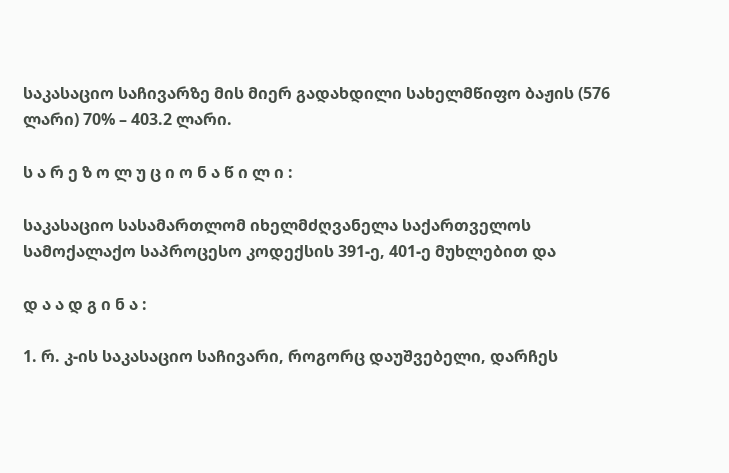საკასაციო საჩივარზე მის მიერ გადახდილი სახელმწიფო ბაჟის (576 ლარი) 70% – 403.2 ლარი.

ს ა რ ე ზ ო ლ უ ც ი ო ნ ა წ ი ლ ი :

საკასაციო სასამართლომ იხელმძღვანელა საქართველოს სამოქალაქო საპროცესო კოდექსის 391-ე, 401-ე მუხლებით და

დ ა ა დ გ ი ნ ა :

1. რ. კ-ის საკასაციო საჩივარი, როგორც დაუშვებელი, დარჩეს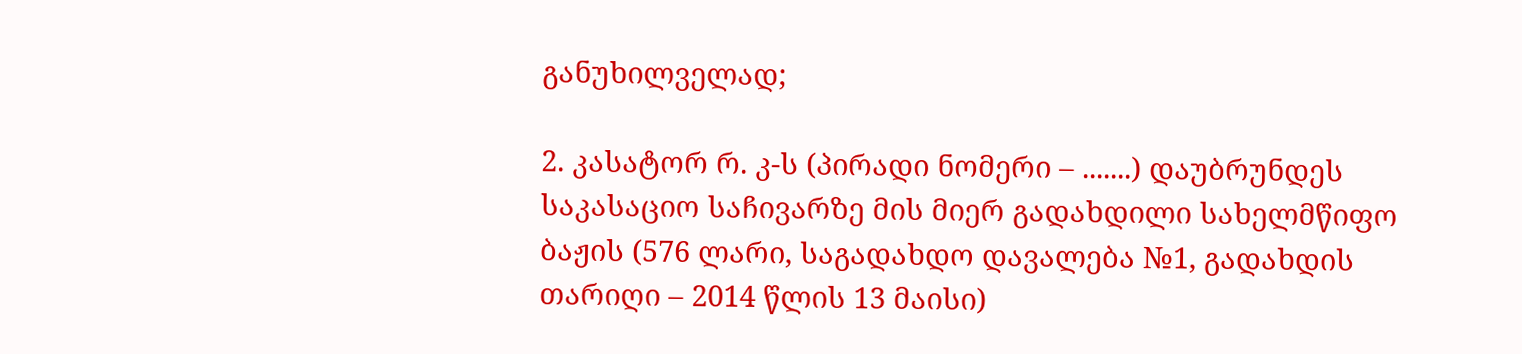განუხილველად;

2. კასატორ რ. კ-ს (პირადი ნომერი – .......) დაუბრუნდეს საკასაციო საჩივარზე მის მიერ გადახდილი სახელმწიფო ბაჟის (576 ლარი, საგადახდო დავალება №1, გადახდის თარიღი – 2014 წლის 13 მაისი)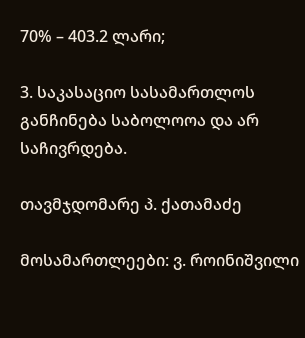70% – 403.2 ლარი;

3. საკასაციო სასამართლოს განჩინება საბოლოოა და არ საჩივრდება.

თავმჯდომარე პ. ქათამაძე

მოსამართლეები: ვ. როინიშვილი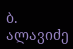ბ. ალავიძე